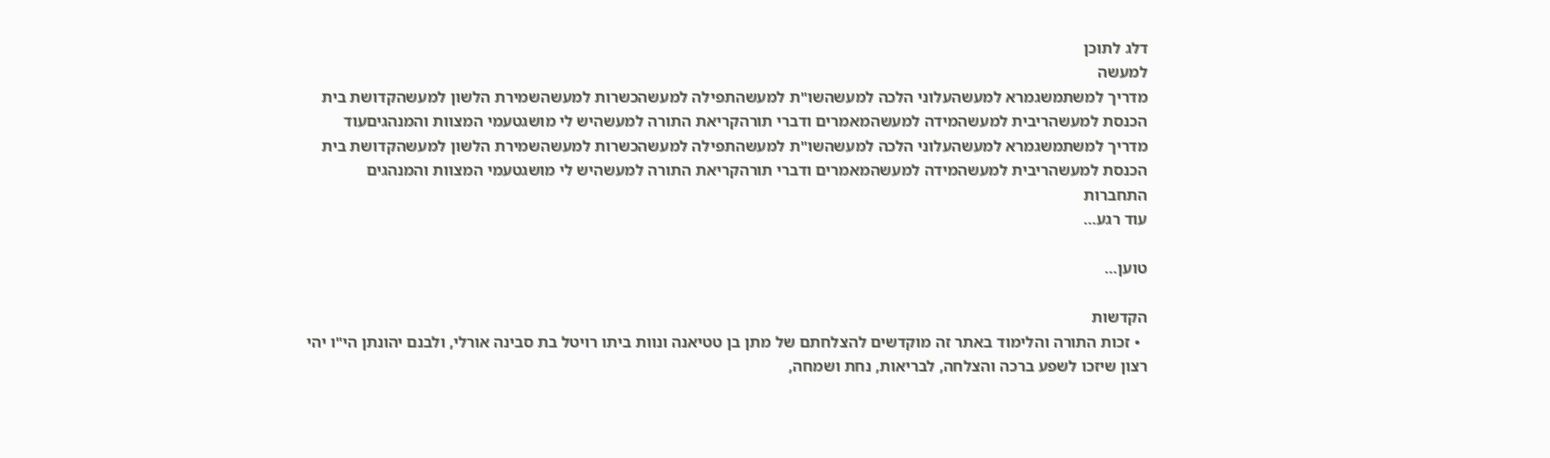דלג לתוכן
למעשה
מדריך למשתמשגמרא למעשהעלוני הלכה למעשהשו"ת למעשהתפילה למעשהכשרות למעשהשמירת הלשון למעשהקדושת בית הכנסת למעשהריבית למעשהמידה למעשהמאמרים ודברי תורהקריאת התורה למעשהיש לי מושגטעמי המצוות והמנהגיםעוד
מדריך למשתמשגמרא למעשהעלוני הלכה למעשהשו"ת למעשהתפילה למעשהכשרות למעשהשמירת הלשון למעשהקדושת בית הכנסת למעשהריבית למעשהמידה למעשהמאמרים ודברי תורהקריאת התורה למעשהיש לי מושגטעמי המצוות והמנהגים
התחברות
עוד רגע…

טוען…

הקדשות
  • זכות התורה והלימוד באתר זה מוקדשים להצלחתם של מתן בן טטיאנה ונוות ביתו רויטל בת סבינה אורלי, ולבנם יהונתן הי"ו יהי רצון שיזכו לשפע ברכה והצלחה, לבריאות, נחת ושמחה,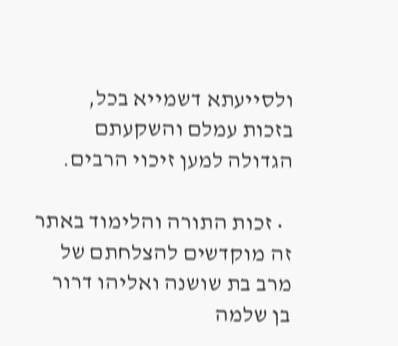ולסייעתא דשמייא בכל, בזכות עמלם והשקעתם הגדולה למען זיכוי הרבים.

  • זכות התורה והלימוד באתר זה מוקדשים להצלחתם של מרב בת שושנה ואליהו דרור בן שלמה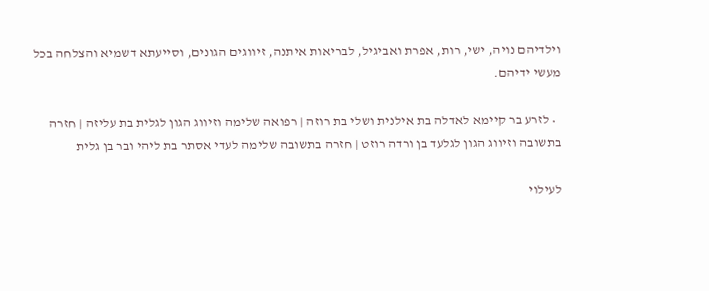וילדיהם נויה, ישי, רות, אפרת ואביגיל, לבריאות איתנה, זיווגים הגונים, וסייעתא דשמיא והצלחה בכל מעשי ידיהם.

  • לזרע בר קיימא לאדלה בת אילנית ושלי בת רוזה | רפואה שלימה וזיווג הגון לגלית בת עליזה | חזרה בתשובה וזיווג הגון לגלעד בן ורדה רוזט | חזרה בתשובה שלימה לעדי אסתר בת ליהי ובר בן גלית

לעילוי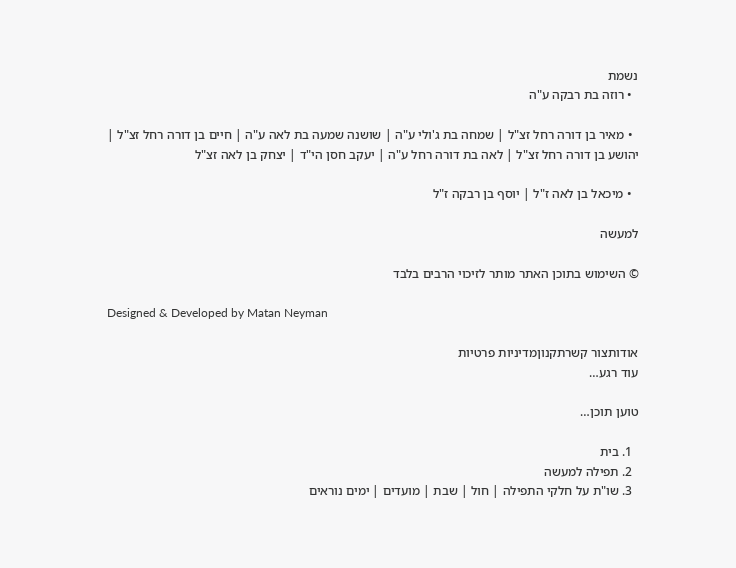נשמת
  • רוזה בת רבקה ע"ה

  • מאיר בן דורה רחל זצ"ל | שמחה בת ג'ולי ע"ה | שושנה שמעה בת לאה ע"ה | חיים בן דורה רחל זצ"ל | יהושע בן דורה רחל זצ"ל | לאה בת דורה רחל ע"ה | יעקב חסן הי"ד | יצחק בן לאה זצ"ל

  • מיכאל בן לאה ז"ל | יוסף בן רבקה ז"ל

למעשה

© השימוש בתוכן האתר מותר לזיכוי הרבים בלבד

Designed & Developed by Matan Neyman

אודותצור קשרתקנוןמדיניות פרטיות
עוד רגע…

טוען תוכן…

  1. בית
  2. תפילה למעשה
  3. שו"ת על חלקי התפילה | חול | שבת | מועדים | ימים נוראים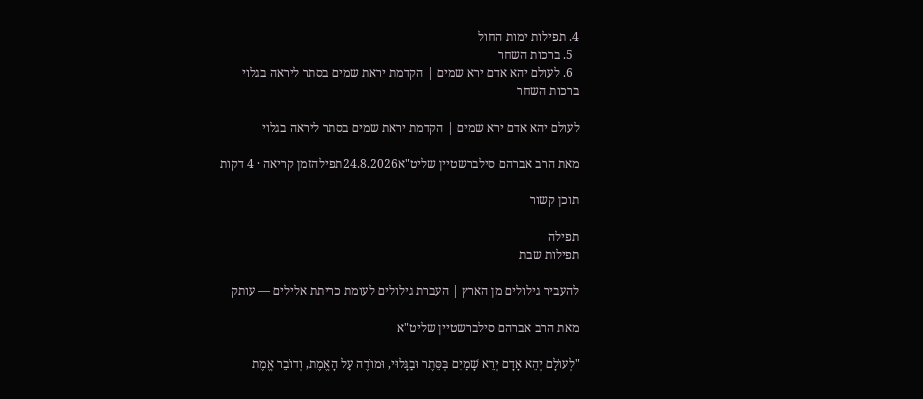4. תפילות ימות החול
  5. ברכות השחר
  6. לעולם יהא אדם ירא שמים | הקדמת יראת שמים בסתר ליראה בגלוי
ברכות השחר

לעולם יהא אדם ירא שמים | הקדמת יראת שמים בסתר ליראה בגלוי

מאת הרב אברהם סילברשטיין שליט"א24.8.2026תפילהזמן קריאה · 4 דקות

תוכן קשור

תפילה
תפילות שבת

להעביר גילולים מן הארץ | העברת גילולים לעומת כריתת אלילים — עותק

מאת הרב אברהם סילברשטיין שליט"א

"לְעוֺלָם יְהֵא אָדָם יְרֵא שָׁמַיִם בְּסֵּתֶר וּבַגָּלוּי, וּמוֺדֶה עַל הָאֱמֶת, וְדוֺבֵר אֱמֶת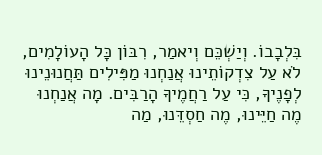בִּלְבָבוֺ. וְיַשְׁכֵּם וְיאמַר, רִבּוֺן כָּל הָעוֺלָמִים, לֺא עַל צִדְקוֺתֵינוּ אֲנַחְנוּ מַפִּילִים תַּחֲנוּנֵינוּ לְפָנֶיךָ, כִּי עַל רַחֲמֶיךָ הָרַבִּים. מָה אֲנַחְנוּ מֶה חַיֵּינוּ, מֶה חַסְדֵּנוּ, מַה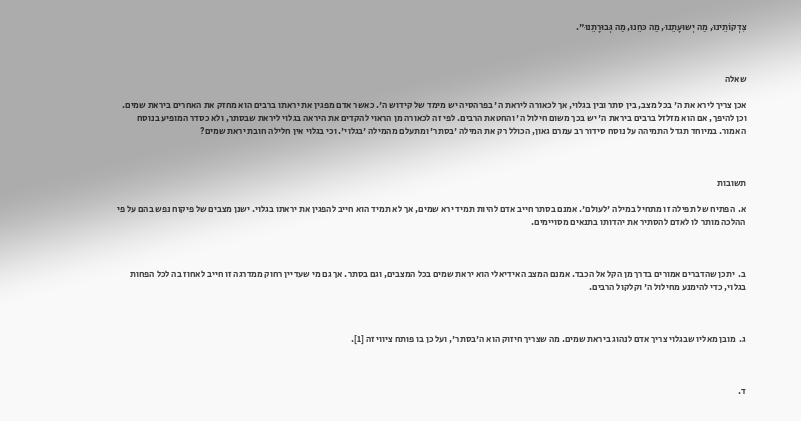צִּדְקוֺתֵינוּ, מַה יְשוּעָתֵנוּ, מַה כּחֵנוּ, מַה גְּבוּרָתֵנוּ".



שאלה

אכן צריך לירא את ה' בכל מצב, בין סתר ובין בגלוי, אך לכאורה ליראת ה' בפרהסיה יש מימד של קידוש ה'. כאשר אדם מפגין את יראתו ברבים הוא מחזק את האחרים ביראת שמים. וכן להיפך, אם הוא מזלזל ברבים ביראת ה' יש בכך משום חילול ה' והחטאת הרבים. לפי זה לכאורה מן הראוי להקדים את היראה בגלוי ליראת שבסתר, ולא כסדר המופיע בנוסח האמור. במיוחד תגדל התמיהה על נוסח סידור רב עמרם גאון, הכולל רק את המילה 'בסתר' ומתעלם מהמילה 'בגלוי'. וכי בגלוי אין חלילה חובת יראת שמים?



תשובות

א.  הפתיח של תפילה זו מתחיל במילה 'לעולם'. אמנם בסתר חייב אדם להיות תמיד ירא שמים, אך לא תמיד הוא חייב להפגין את יראתו בגלוי. ישנן מצבים של פיקוח נפש בהם על פי ההלכה מותר לו לאדם להסתיר את יהדותו בתנאים מסויימים.



ב.  יתכן שהדברים אמורים בדרך מן הקל אל הכבד. אמנם המצב האידיאלי הוא יראת שמים בכל המצבים, וגם בסתר. אך גם מי שעדיין רחוק ממדרגה זו חייב לאחוז בה לכל הפחות בגלוי, כדי להימנע מחילול ה' וקלקול הרבים.



ג.  מובן מאליו שבגלוי צריך אדם לנהוג ביראת שמים. מה שצריך חיזוק הוא ה'בסתר', ועל כן בו פותח ציווי זה [1].



ד.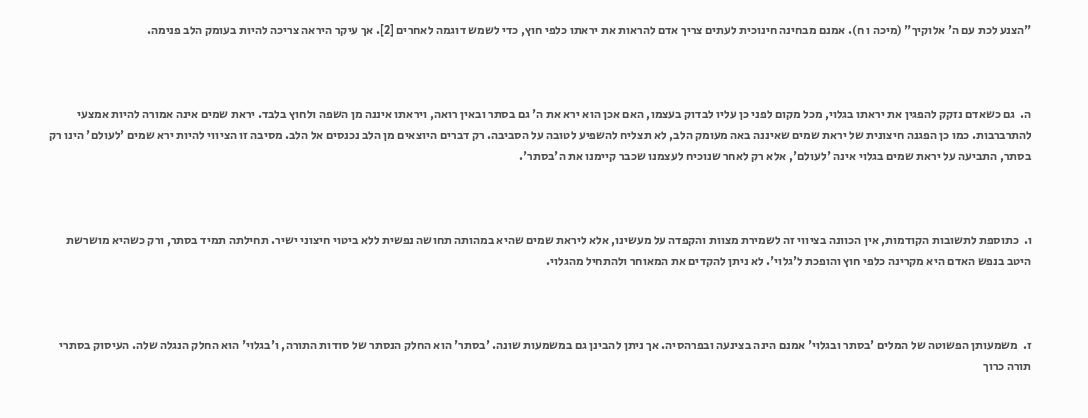"הצנע לכת עם ה' אלוקיך" (מיכה ו ח). אמנם מבחינה חינוכית לעתים צריך אדם להראות את יראתו כלפי חוץ, כדי לשמש דוגמה לאחרים [2]. אך עיקר היראה צריכה להיות בעומק הלב פנימה.



ה.  גם כשאדם נזקק להפגין את יראתו בגלוי, מכל מקום לפני כן עליו לבדוק בעצמו, האם אכן הוא ירא את ה' גם בסתר ובאין רואה, ויראתו איננה מן השפה ולחוץ בלבד. יראת שמים אינה אמורה להיות אמצעי להתרברבות. כמו כן הפגנה חיצונית של יראת שמים שאיננה באה מעומק הלב, לא תצליח להשפיע לטובה על הסביבה. רק דברים היוצאים מן הלב נכנסים אל הלב. מסיבה זו הציווי להיות ירא שמים 'לעולם' הינו רק בסתר, התביעה על יראת שמים בגלוי אינה 'לעולם', אלא רק לאחר שנוכיח לעצמנו שכבר קיימנו את ה'בסתר'.



ו.  כתוספת לתשובות הקודמות, אין הכוונה בציווי זה לשמירת מצוות והקפדה על מעשינו, אלא ליראת שמים שהיא במהותה תחושה נפשית ללא ביטוי חיצוני ישיר. תחילתה תמיד בסתר, ורק כשהיא מושרשת היטב בנפש האדם היא מקרינה כלפי חוץ והופכת ל'גלוי'. לא ניתן להקדים את המאוחר ולהתחיל מהגלוי.



ז.  משמעותן הפשוטה של המלים 'בסתר ובגלוי' אמנם הינה בצינעה ובפרהסיה. אך ניתן להבינן גם במשמעות שונה. 'בסתר' הוא החלק הנסתר של סודות התורה, ו'בגלוי' הוא החלק הנגלה שלה. העיסוק בסתרי תורה כרוך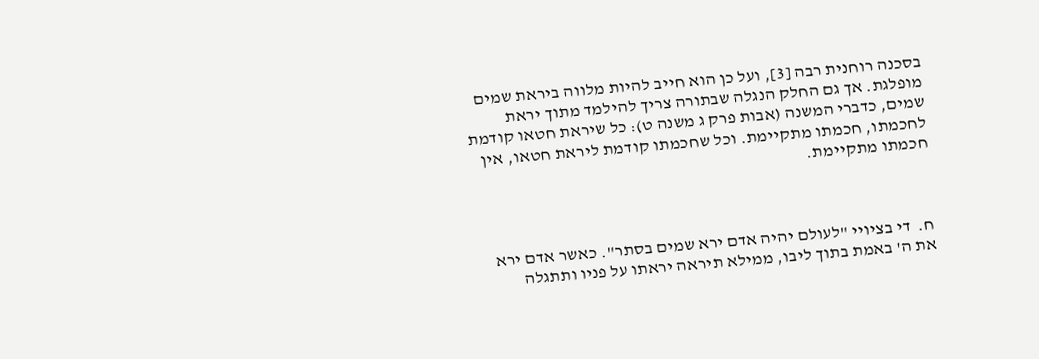בסכנה רוחנית רבה [3], ועל כן הוא חייב להיות מלווה ביראת שמים מופלגת. אך גם החלק הנגלה שבתורה צריך להילמד מתוך יראת שמים, כדברי המשנה (אבות פרק ג משנה ט): כל שיראת חטאו קודמת לחכמתו, חכמתו מתקיימת. וכל שחכמתו קודמת ליראת חטאו, אין חכמתו מתקיימת.



ח.  די בציויי "לעולם יהיה אדם ירא שמים בסתר". כאשר אדם ירא את ה' באמת בתוך ליבו, ממילא תיראה יראתו על פניו ותתגלה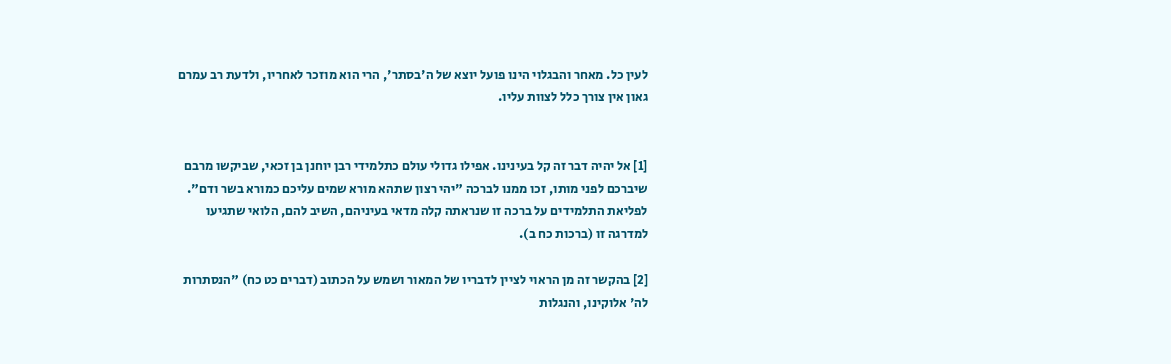לעין כל. מאחר והבגלוי הינו פועל יוצא של ה'בסתר', הרי הוא מוזכר לאחריו, ולדעת רב עמרם גאון אין צורך כלל לצוות עליו.


[1] אל יהיה דבר זה קל בעינינו. אפילו גדולי עולם כתלמידי רבן יוחנן בן זכאי, שביקשו מרבם שיברכם לפני מותו, זכו ממנו לברכה "יהי רצון שתהא מורא שמים עליכם כמורא בשר ודם". לפליאת התלמידים על ברכה זו שנראתה קלה מדאי בעיניהם, השיב להם, הלואי שתגיעו למדרגה זו (ברכות כח ב).

[2] בהקשר זה מן הראוי לציין לדבריו של המאור ושמש על הכתוב (דברים כט כח) "הנסתרות לה' אלוקינו, והנגלות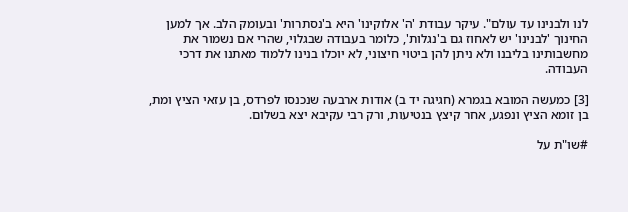לנו ולבנינו עד עולם". עיקר עבודת 'ה' אלוקינו' היא ב'נסתרות' ובעומק הלב. אך למען החינוך 'לבנינו' יש לאחוז גם ב'נגלות', כלומר בעבודה שבגלוי, שהרי אם נשמור את מחשבותינו בליבנו ולא ניתן להן ביטוי חיצוני, לא יוכלו בנינו ללמוד מאתנו את דרכי העבודה.

[3] כמעשה המובא בגמרא (חגיגה יד ב) אודות ארבעה שנכנסו לפרדס, בן עזאי הציץ ומת, בן זומא הציץ ונפגע, אחר קיצץ בנטיעות, ורק רבי עקיבא יצא בשלום.

#שו"ת על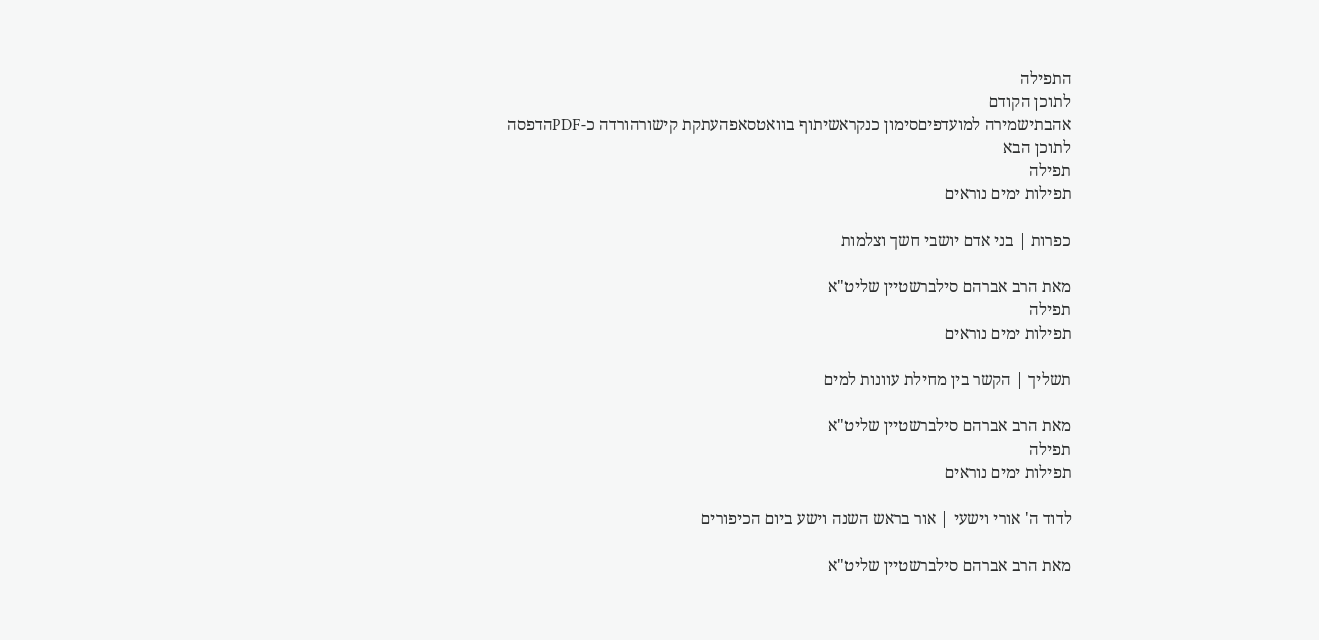התפילה
לתוכן הקודם
אהבתישמירה למועדפיםסימון כנקראשיתוף בוואטסאפהעתקת קישורהורדה כ-PDFהדפסה
לתוכן הבא
תפילה
תפילות ימים נוראים

כפרות | בני אדם יושבי חשך וצלמות

מאת הרב אברהם סילברשטיין שליט"א
תפילה
תפילות ימים נוראים

תשליך | הקשר בין מחילת עוונות למים

מאת הרב אברהם סילברשטיין שליט"א
תפילה
תפילות ימים נוראים

לדוד ה' אורי וישעי | אור בראש השנה וישע ביום הכיפורים

מאת הרב אברהם סילברשטיין שליט"א